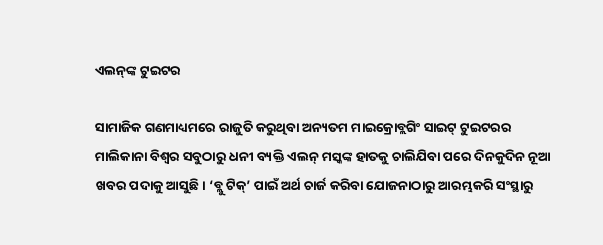ଏଲନ୍‌ଙ୍କ ଟୁଇଟର

ସାମାଜିକ ଗଣମାଧ୍ୟମରେ ରାଜୁତି କରୁଥିବା ଅନ୍ୟତମ ମାଇକ୍ରୋବ୍ଲଗିଂ ସାଇଟ୍‌ ଟୁଇଟରର ମାଲିକାନା ବିଶ୍ୱର ସବୁଠାରୁ ଧନୀ ବ୍ୟକ୍ତି ଏଲନ୍‌ ମସ୍କଙ୍କ ହାତକୁ ଚାଲିଯିବା ପରେ ଦିନକୁଦିନ ନୂଆ ଖବର ପଦାକୁ ଆସୁଛି। ‘ବ୍ଲୁ ଟିକ୍‌’ ପାଇଁ ଅର୍ଥ ଚାର୍ଜ କରିବା ଯୋଜନାଠାରୁ ଆରମ୍ଭକରି ସଂସ୍ଥାରୁ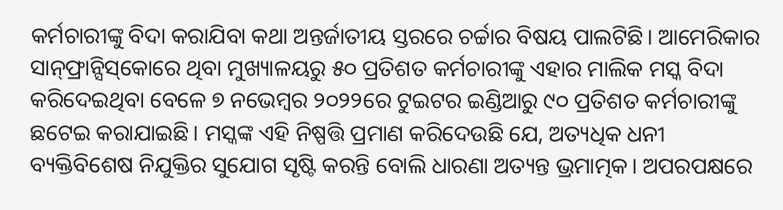କର୍ମଚାରୀଙ୍କୁ ବିଦା କରାଯିବା କଥା ଅନ୍ତର୍ଜାତୀୟ ସ୍ତରରେ ଚର୍ଚ୍ଚାର ବିଷୟ ପାଲଟିଛି। ଆମେରିକାର ସାନ୍‌ଫ୍ରାନ୍ସିସ୍‌କୋରେ ଥିବା ମୁଖ୍ୟାଳୟରୁ ୫୦ ପ୍ରତିଶତ କର୍ମଚାରୀଙ୍କୁ ଏହାର ମାଲିକ ମସ୍କ ବିଦା କରିଦେଇଥିବା ବେଳେ ୭ ନଭେମ୍ବର ୨୦୨୨ରେ ଟୁଇଟର ଇଣ୍ଡିଆରୁ ୯୦ ପ୍ରତିଶତ କର୍ମଚାରୀଙ୍କୁ ଛଟେଇ କରାଯାଇଛି। ମସ୍କଙ୍କ ଏହି ନିଷ୍ପତ୍ତି ପ୍ରମାଣ କରିଦେଉଛି ଯେ, ଅତ୍ୟଧିକ ଧନୀ ବ୍ୟକ୍ତିବିଶେଷ ନିଯୁକ୍ତିର ସୁଯୋଗ ସୃଷ୍ଟି କରନ୍ତି ବୋଲି ଧାରଣା ଅତ୍ୟନ୍ତ ଭ୍ରମାତ୍ମକ। ଅପରପକ୍ଷରେ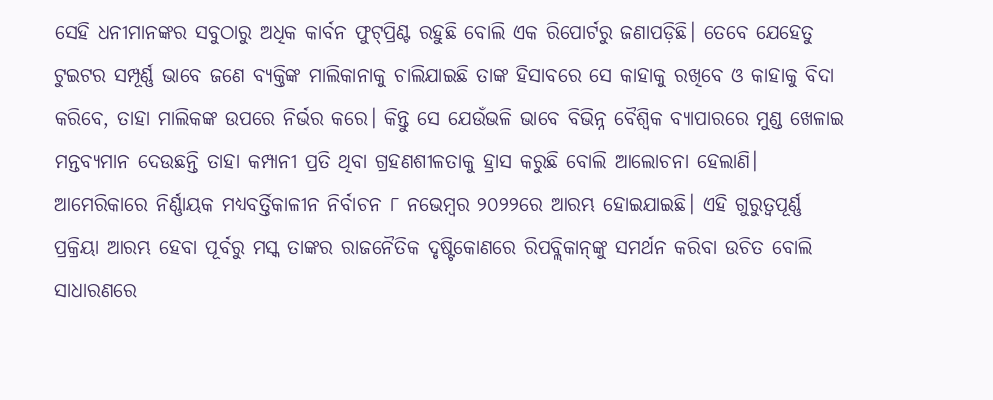ସେହି ଧନୀମାନଙ୍କର ସବୁଠାରୁ ଅଧିକ କାର୍ବନ ଫୁଟ୍‌ପ୍ରିଣ୍ଟ ରହୁଛି ବୋଲି ଏକ ରିପୋର୍ଟରୁ ଜଣାପଡ଼ିଛି। ତେବେ ଯେହେତୁ ଟୁଇଟର ସମ୍ପୂର୍ଣ୍ଣ ଭାବେ ଜଣେ ବ୍ୟକ୍ତିଙ୍କ ମାଲିକାନାକୁ ଚାଲିଯାଇଛି ତାଙ୍କ ହିସାବରେ ସେ କାହାକୁ ରଖିବେ ଓ କାହାକୁ ବିଦା କରିବେ, ତାହା ମାଲିକଙ୍କ ଉପରେ ନିର୍ଭର କରେ। କିନ୍ତୁ ସେ ଯେଉଁଭଳି ଭାବେ ବିଭିନ୍ନ ବୈଶ୍ୱିକ ବ୍ୟାପାରରେ ମୁଣ୍ଡ ଖେଳାଇ ମନ୍ତବ୍ୟମାନ ଦେଉଛନ୍ତି ତାହା କମ୍ପାନୀ ପ୍ରତି ଥିବା ଗ୍ରହଣଶୀଳତାକୁ ହ୍ରାସ କରୁଛି ବୋଲି ଆଲୋଚନା ହେଲାଣି।
ଆମେରିକାରେ ନିର୍ଣ୍ଣାୟକ ମଧ୍ୟବର୍ତ୍ତିକାଳୀନ ନିର୍ବାଚନ ୮ ନଭେମ୍ବର ୨୦୨୨ରେ ଆରମ୍ଭ ହୋଇଯାଇଛି। ଏହି ଗୁରୁତ୍ୱପୂର୍ଣ୍ଣ ପ୍ରକ୍ରିୟା ଆରମ୍ଭ ହେବା ପୂର୍ବରୁ ମସ୍କ ତାଙ୍କର ରାଜନୈତିକ ଦୃଷ୍ଟିକୋଣରେ ରିପବ୍ଲିକାନ୍‌ଙ୍କୁ ସମର୍ଥନ କରିବା ଉଚିତ ବୋଲି ସାଧାରଣରେ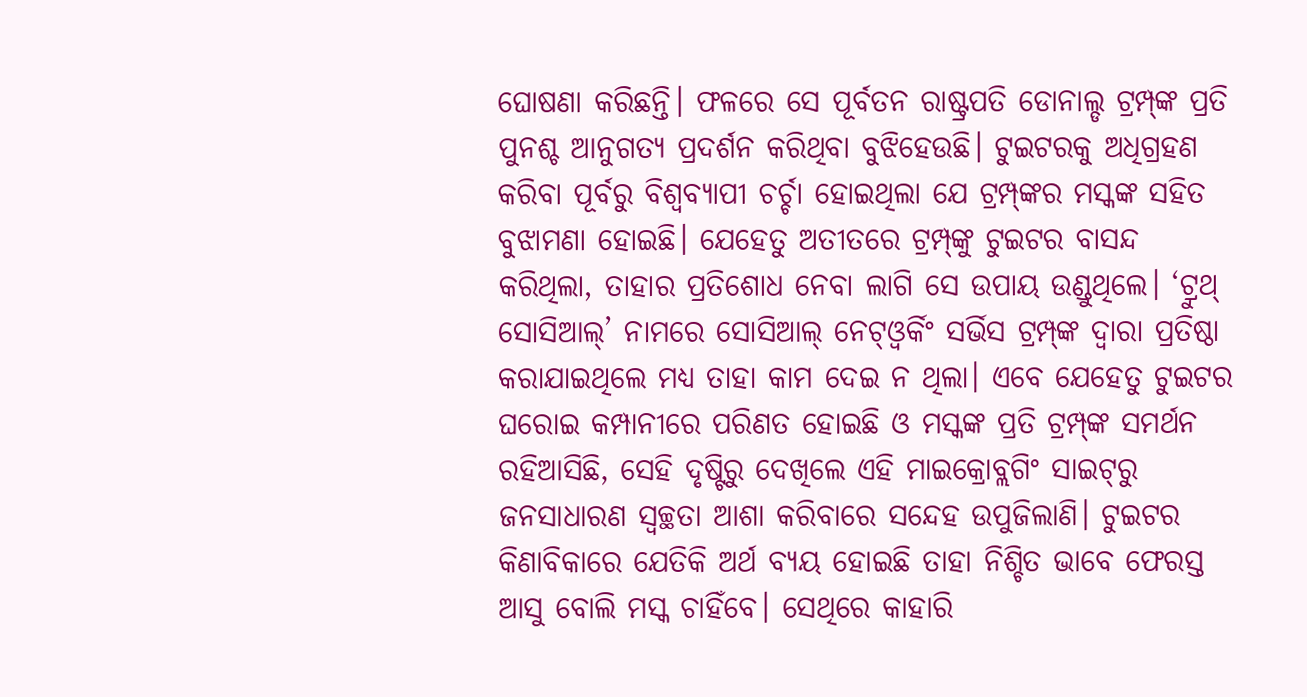ଘୋଷଣା କରିଛନ୍ତି। ଫଳରେ ସେ ପୂର୍ବତନ ରାଷ୍ଟ୍ରପତି ଡୋନାଲ୍ଡ ଟ୍ରମ୍ପ୍‌ଙ୍କ ପ୍ରତି ପୁନଶ୍ଚ ଆନୁଗତ୍ୟ ପ୍ରଦର୍ଶନ କରିଥିବା ବୁଝିହେଉଛି। ଟୁଇଟରକୁ ଅଧିଗ୍ରହଣ କରିବା ପୂର୍ବରୁ ବିଶ୍ୱବ୍ୟାପୀ ଚର୍ଚ୍ଚା ହୋଇଥିଲା ଯେ ଟ୍ରମ୍ପ୍‌ଙ୍କର ମସ୍କଙ୍କ ସହିତ ବୁଝାମଣା ହୋଇଛି। ଯେହେତୁ ଅତୀତରେ ଟ୍ରମ୍ପ୍‌ଙ୍କୁ ଟୁଇଟର ବାସନ୍ଦ କରିଥିଲା, ତାହାର ପ୍ରତିଶୋଧ ନେବା ଲାଗି ସେ ଉପାୟ ଉଣ୍ଡୁଥିଲେ। ‘ଟ୍ରୁଥ୍‌ ସୋସିଆଲ୍‌’ ନାମରେ ସୋସିଆଲ୍‌ ନେଟ୍‌ଓ୍ବର୍କିଂ ସର୍ଭିସ ଟ୍ରମ୍ପ୍‌ଙ୍କ ଦ୍ୱାରା ପ୍ରତିଷ୍ଠା କରାଯାଇଥିଲେ ମଧ୍ୟ ତାହା କାମ ଦେଇ ନ ଥିଲା। ଏବେ ଯେହେତୁ ଟୁଇଟର ଘରୋଇ କମ୍ପାନୀରେ ପରିଣତ ହୋଇଛି ଓ ମସ୍କଙ୍କ ପ୍ରତି ଟ୍ରମ୍ପ୍‌ଙ୍କ ସମର୍ଥନ ରହିଆସିଛି, ସେହି ଦୃଷ୍ଟିରୁ ଦେଖିଲେ ଏହି ମାଇକ୍ରୋବ୍ଲଗିଂ ସାଇଟ୍‌ରୁ ଜନସାଧାରଣ ସ୍ବଚ୍ଛତା ଆଶା କରିବାରେ ସନ୍ଦେହ ଉପୁଜିଲାଣି। ଟୁଇଟର କିଣାବିକାରେ ଯେତିକି ଅର୍ଥ ବ୍ୟୟ ହୋଇଛି ତାହା ନିଶ୍ଚିତ ଭାବେ ଫେରସ୍ତ ଆସୁ ବୋଲି ମସ୍କ ଚାହିଁବେ। ସେଥିରେ କାହାରି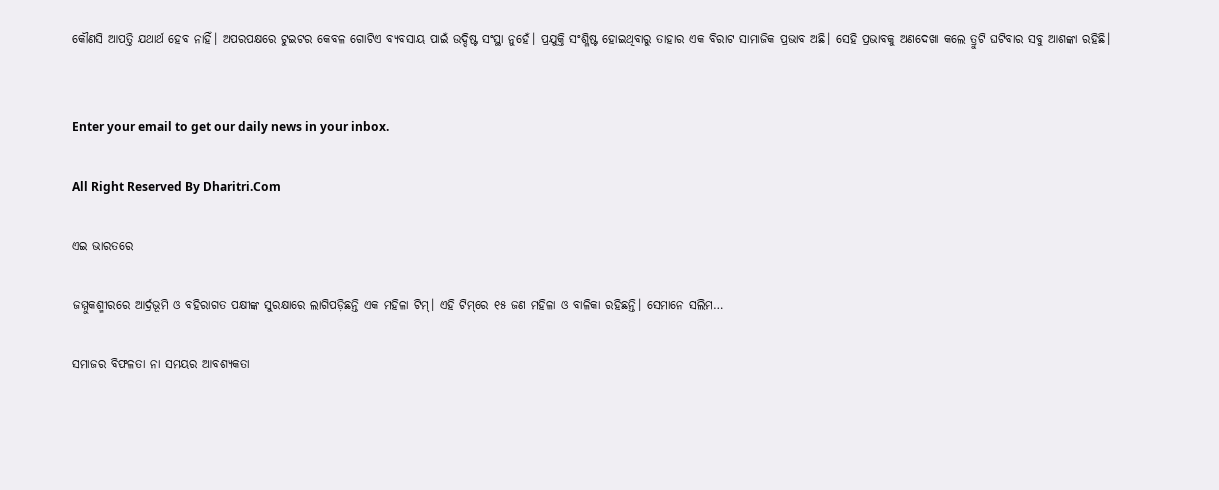କୌଣସି ଆପତ୍ତି ଯଥାର୍ଥ ହେବ ନାହିଁ। ଅପରପକ୍ଷରେ ଟୁଇଟର କେବଳ ଗୋଟିଏ ବ୍ୟବସାୟ ପାଇଁ ଉଦ୍ଦିଷ୍ଟ ସଂସ୍ଥା ନୁହେଁ। ପ୍ରଯୁକ୍ତି ସଂଶ୍ଳିଷ୍ଟ ହୋଇଥିବାରୁ ତାହାର ଏକ ବିରାଟ ସାମାଜିକ ପ୍ରଭାବ ଅଛି। ସେହି ପ୍ରଭାବକୁ ଅଣଦେଖା କଲେ ତ୍ରୁଟି ଘଟିବାର ସବୁ ଆଶଙ୍କା ରହିଛି।


Enter your email to get our daily news in your inbox.

All Right Reserved By Dharitri.Com

ଏଇ ଭାରତରେ

ଜମ୍ମୁକଶ୍ମୀରରେ ଆର୍ଦ୍ରଭୂମି ଓ ବହିରାଗତ ପକ୍ଷୀଙ୍କ ସୁରକ୍ଷାରେ ଲାଗିପଡ଼ିଛନ୍ତି ଏକ ମହିଳା ଟିମ୍‌। ଏହି ଟିମ୍‌ରେ ୧୫ ଜଣ ମହିଳା ଓ ବାଳିକା ରହିଛନ୍ତି। ସେମାନେ ସଲିମ…

ସମାଜର ବିଫଳତା ନା ସମୟର ଆବଶ୍ୟକତା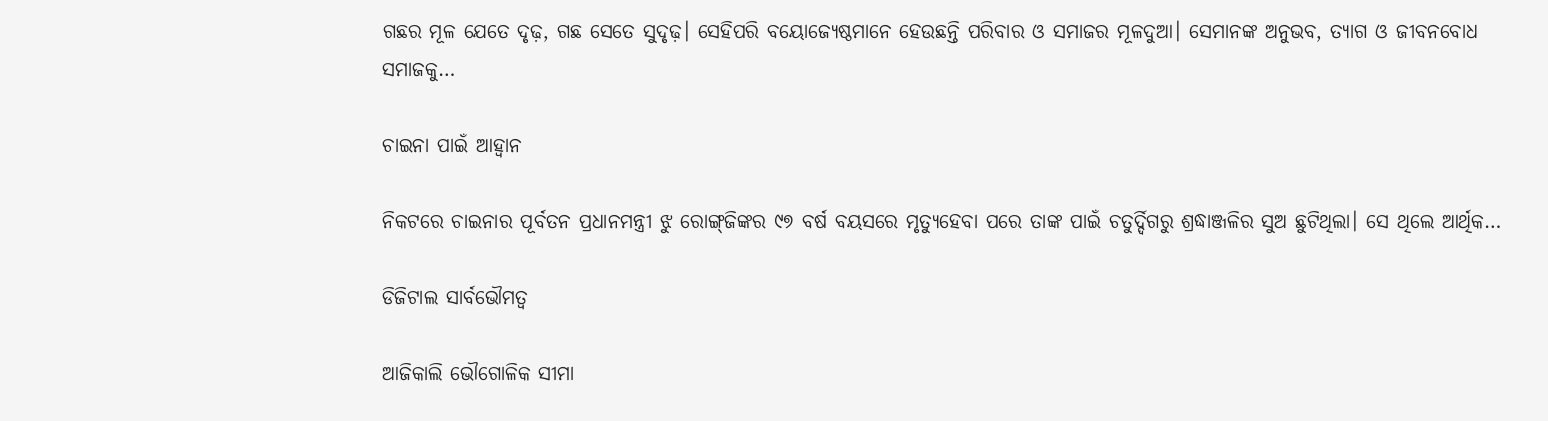ଗଛର ମୂଳ ଯେତେ ଦୃଢ଼, ଗଛ ସେତେ ସୁଦୃଢ଼। ସେହିପରି ବୟୋଜ୍ୟେଷ୍ଠମାନେ ହେଉଛନ୍ତି ପରିବାର ଓ ସମାଜର ମୂଳଦୁଆ। ସେମାନଙ୍କ ଅନୁଭବ, ତ୍ୟାଗ ଓ ଜୀବନବୋଧ ସମାଜକୁ…

ଚାଇନା ପାଇଁ ଆହ୍ବାନ

ନିକଟରେ ଚାଇନାର ପୂର୍ବତନ ପ୍ରଧାନମନ୍ତ୍ରୀ ଝୁ ରୋଙ୍ଗ୍‌ଜିଙ୍କର ୯୭ ବର୍ଷ ବୟସରେ ମୃତ୍ୟୁହେବା ପରେ ତାଙ୍କ ପାଇଁ ଚତୁର୍ଦ୍ଦିଗରୁ ଶ୍ରଦ୍ଧାଞ୍ଜଳିର ସୁଅ ଛୁଟିଥିଲା। ସେ ଥିଲେ ଆର୍ଥିକ…

ଡିଜିଟାଲ ସାର୍ବଭୌମତ୍ୱ

ଆଜିକାଲି ଭୌଗୋଳିକ ସୀମା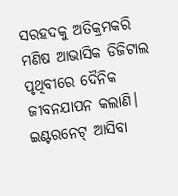ସରହଦକୁ ଅତିକ୍ରମକରି ମଣିଷ ଆଭାସିକ ଡିଜିଟାଲ ପୃଥିବୀରେ ଦୈନିକ ଜୀବନଯାପନ କଲାଣି। ଇଣ୍ଟରନେଟ୍‌ ଆସିବା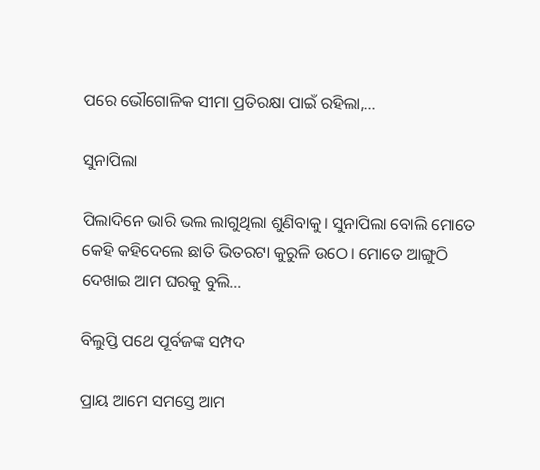ପରେ ଭୌଗୋଳିକ ସୀମା ପ୍ରତିରକ୍ଷା ପାଇଁ ରହିଲା,…

ସୁନାପିଲା

ପିଲାଦିନେ ଭାରି ଭଲ ଲାଗୁଥିଲା ଶୁଣିବାକୁ। ସୁନାପିଲା ବୋଲି ମୋତେ କେହି କହିଦେଲେ ଛାତି ଭିତରଟା କୁରୁଳି ଉଠେ। ମୋତେ ଆଙ୍ଗୁଠି ଦେଖାଇ ଆମ ଘରକୁ ବୁଲି…

ବିଲୁପ୍ତି ପଥେ ପୂର୍ବଜଙ୍କ ସମ୍ପଦ

ପ୍ରାୟ ଆମେ ସମସ୍ତେ ଆମ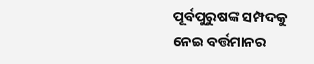ପୂର୍ବପୁରୁଷଙ୍କ ସମ୍ପଦକୁ ନେଇ ବର୍ତ୍ତମାନର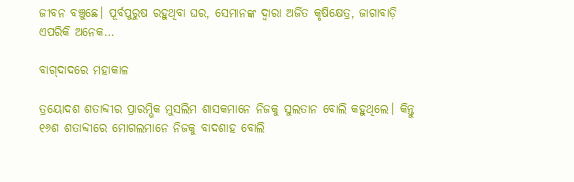ଜୀବନ ବଞ୍ଚୁଛେ। ପୂର୍ବପୁରୁଷ ରହୁଥିବା ଘର, ସେମାନଙ୍କ ଦ୍ୱାରା ଅର୍ଜିତ କୃଷିକ୍ଷେତ୍ର, ଜାଗାବାଡ଼ି ଏପରିକି ଅନେକ…

ବାଗ୍‌ଦାଦରେ ମହାକାଳ

ତ୍ରୟୋଦଶ ଶତାବ୍ଦୀର ପ୍ରାରମ୍ଭିକ ମୁସଲିମ ଶାସକମାନେ ନିଜକୁ ସୁଲତାନ ବୋଲି କହୁଥିଲେ। କିନ୍ତୁ ୧୬ଶ ଶତାବ୍ଦୀରେ ମୋଗଲମାନେ ନିଜକୁ ବାଦଶାହ ବୋଲି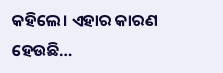କହିଲେ। ଏହାର କାରଣ ହେଉଛି…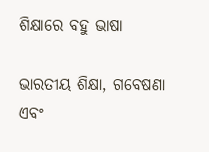ଶିକ୍ଷାରେ ବହୁ ଭାଷା

ଭାରତୀୟ ଶିକ୍ଷା, ଗବେଷଣା ଏବଂ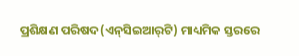ପ୍ରଶିକ୍ଷଣ ପରିଷଦ(ଏନ୍‌ସିଇଆର୍‌ଟି) ମାଧ୍ୟମିକ ସ୍ତରରେ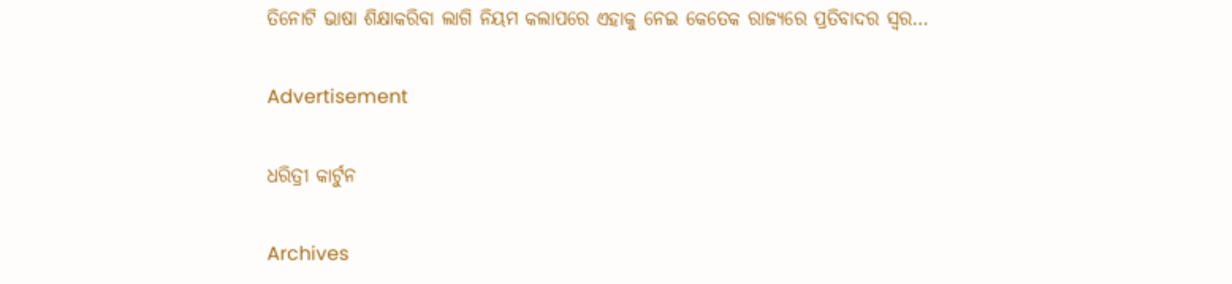ତିନୋଟି ଭାଷା ଶିକ୍ଷାକରିବା ଲାଗି ନିୟମ କଲାପରେ ଏହାକୁ ନେଇ କେତେକ ରାଜ୍ୟରେ ପ୍ରତିବାଦର ସ୍ବର…

Advertisement

ଧରିତ୍ରୀ କାର୍ଟୁନ

Archives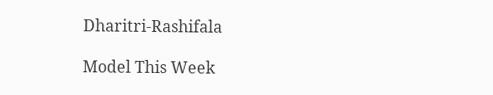Dharitri-Rashifala

Model This Week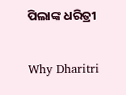ପିଲାଙ୍କ ଧରିତ୍ରୀ

Why Dharitri